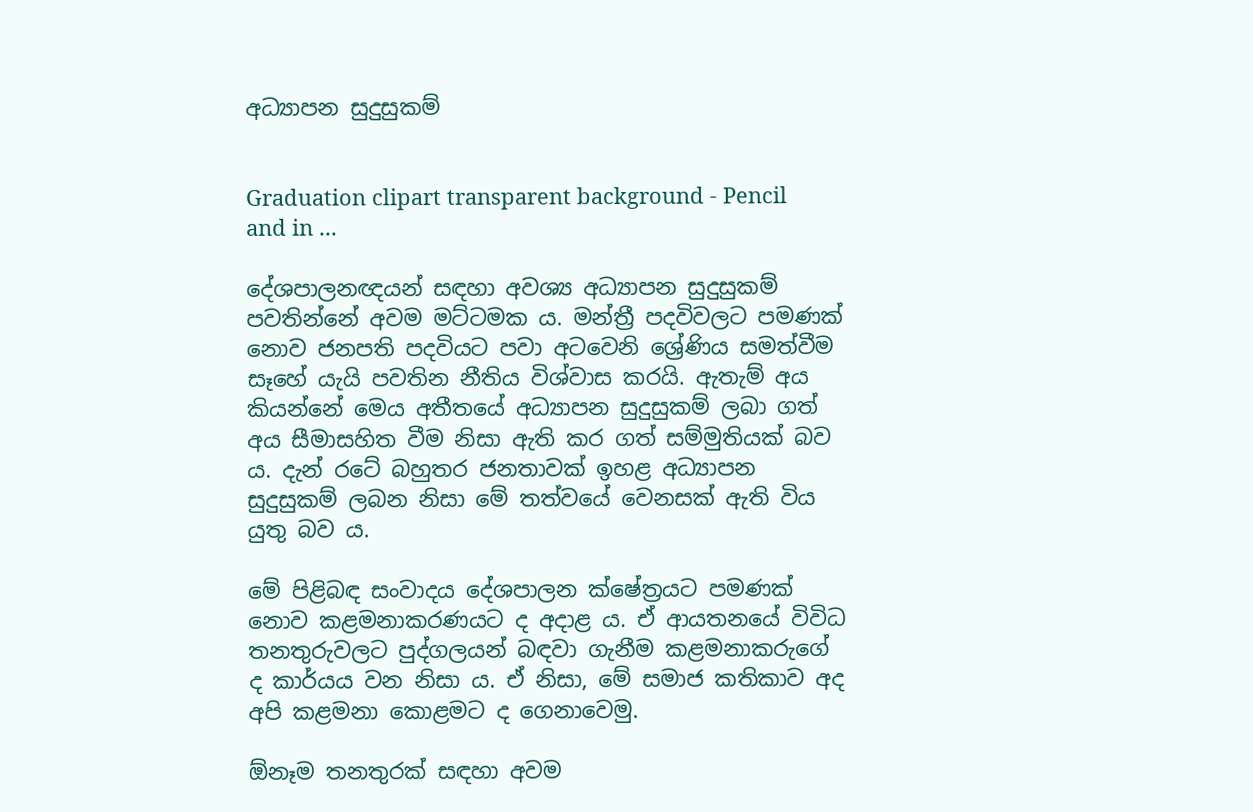අධ්‍යාපන සුදුසුකම්


Graduation clipart transparent background - Pencil and in ...

දේශපාලනඥයන් සඳහා අවශ්‍ය අධ්‍යාපන සුදුසුකම් පවතින්නේ අවම මට්ටමක ය. මන්ත්‍රී පදවිවලට පමණක් නොව ජනපති පදවියට පවා අටවෙනි ශ්‍රේණිය සමත්වීම සෑහේ යැයි පවතින නීතිය විශ්වාස කරයි. ඇතැම් අය කියන්නේ මෙය අතීතයේ අධ්‍යාපන සුදුසුකම් ලබා ගත් අය සීමාසහිත වීම නිසා ඇති කර ගත් සම්මුතියක් බව ය. දැන් රටේ බහුතර ජනතාවක් ඉහළ අධ්‍යාපන සුදුසුකම් ලබන නිසා මේ තත්වයේ වෙනසක් ඇති විය යුතු බව ය.

මේ පිළිබඳ සංවාදය දේශපාලන ක්ෂේත්‍රයට පමණක් නොව කළමනාකරණයට ද අදාළ ය. ඒ ආයතනයේ විවිධ තනතුරුවලට පුද්ගලයන් බඳවා ගැනීම කළමනාකරුගේ ද කාර්යය වන නිසා ය. ඒ නිසා, මේ සමාජ කතිකාව අද අපි කළමනා කොළමට ද ගෙනාවෙමු.

ඕනෑම තනතුරක් සඳහා අවම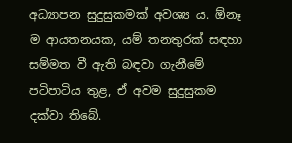අධ්‍යාපන සුදුසුකමක් අවශ්‍ය ය. ඕනෑ ම ආයතනයක, යම් තනතුරක් සඳහා සම්මත වී ඇති බඳවා ගැනීමේ පටිපාටිය තුළ, ඒ අවම සුදුසුකම දක්වා තිබේ.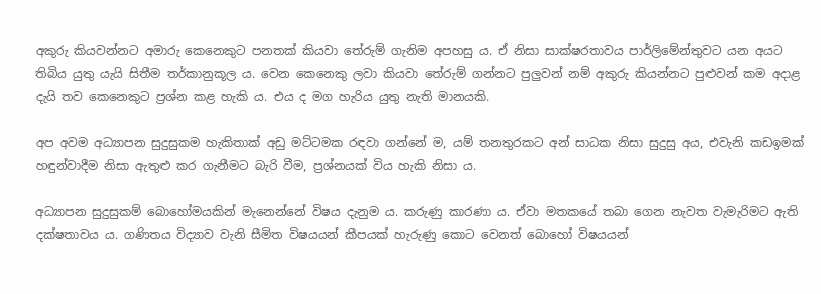අකුරු කියවන්නට අමාරු කෙනෙකුට පනතක් කියවා තේරුම් ගැනිම අපහසු ය. ඒ නිසා සාක්ෂරතාවය පාර්ලිමේන්තුවට යන අයට තිබිය යුතු යැයි සිතීම තර්කානුකූල ය. වෙන කෙනෙකු ලවා කියවා තේරුම් ගන්නට පුලුවන් නම් අකුරු කියන්නට පුළුවන් කම අදාළ දැයි තව කෙනෙකුට ප්‍රශ්න කළ හැකි ය. එය ද මග හැරිය යුතු නැති මානයකි.

අප අවම අධ්‍යාපන සුදුසුකම හැකිතාක් අඩු මට්ටමක රඳවා ගන්නේ ම, යම් තනතුරකට අන් සාධක නිසා සුදුසු අය, එවැනි කඩඉමක් හඳුන්වාදීම නිසා ඇතුළු කර ගැනීමට බැරි වීම, ප්‍රශ්නයක් විය හැකි නිසා ය.

අධ්‍යාපන සුදුසුකම් බොහෝමයකින් මැනෙන්නේ විෂය දැනුම ය. කරුණු කාරණා ය. ඒවා මතකයේ තබා ගෙන නැවත වැමැරිමට ඇති දක්ෂතාවය ය. ගණිතය විද්‍යාව වැනි සීමිත විෂයයන් කීපයක් හැරුණු කොට වෙනත් බොහෝ විෂයයන්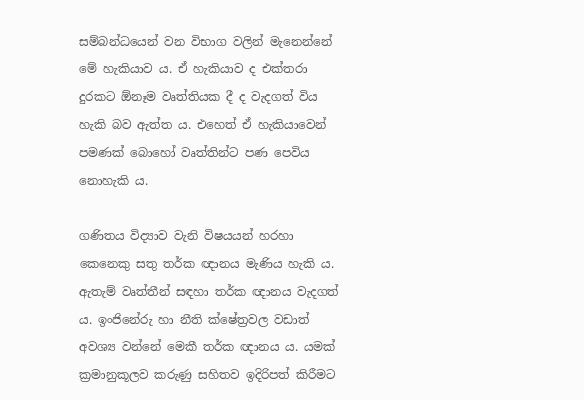සම්බන්ධයෙන් වන විභාග වලින් මැනෙන්නේ මේ හැකියාව ය. ඒ හැකියාව ද එක්තරා දුරකට ඕනෑම වෘත්තියක දී ද වැදගත් විය හැකි බව ඇත්ත ය. එහෙත් ඒ හැකියාවෙන් පමණක් බොහෝ වෘත්තින්ට පණ පෙවිය නොහැකි ය.

ගණිතය විද්‍යාව වැනි විෂයයන් හරහා කෙනෙකු සතු තර්ක ඥානය මැණිය හැකි ය. ඇතැම් වෘත්තීන් සඳහා තර්ක ඥානය වැදගත් ය. ඉංජිනේරු හා නීති ක්ෂේත්‍රවල වඩාත් අවශ්‍ය වන්නේ මෙකී තර්ක ඥානය ය. යමක් ක්‍රමානුකූලව කරුණු සහිතව ඉදිරිපත් කිරීමට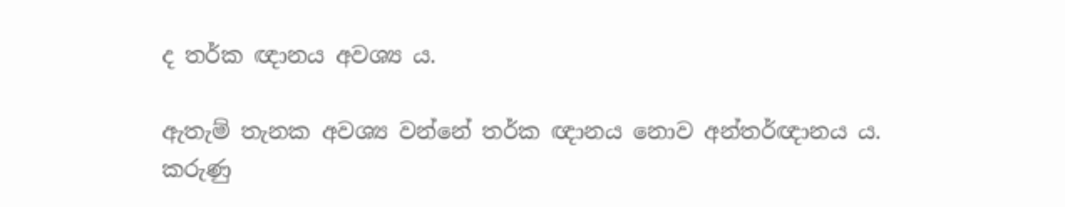ද තර්ක ඥානය අවශ්‍ය ය.

ඇතැම් තැනක අවශ්‍ය වන්නේ තර්ක ඥානය නොව අන්තර්ඥානය ය. කරුණු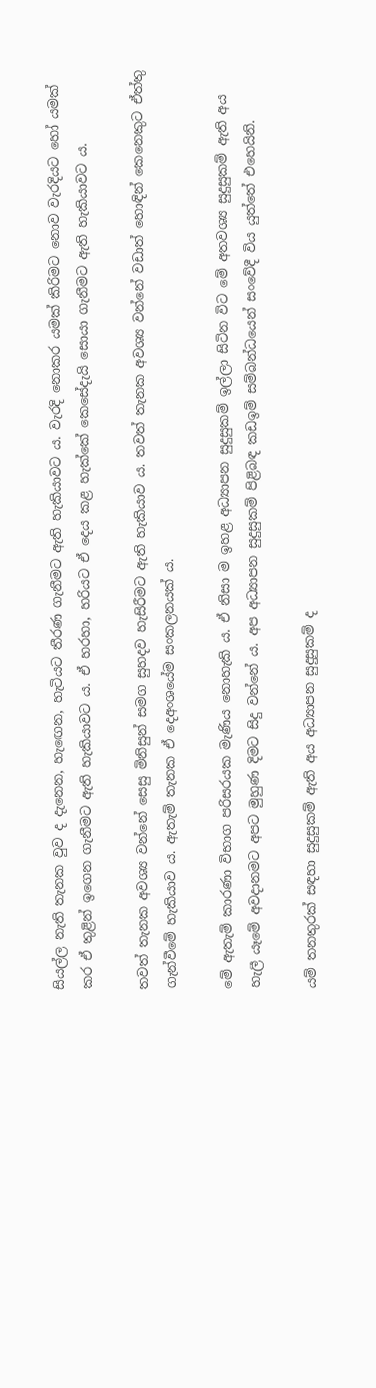සියල්ල නැති තැනක වුව ද දැනෙන, හැඟෙන, හැටියට තීරණ ගැනීමට ඇති හැකියාවට ය. වැරදි නොකර යමක් කිරිමට නොව වැරදියට හෝ යමක් කර ඒ තුළින් ඉගෙන ගැනීමට ඇති හැකියාවට ය. ඒ හරහා, හරියට ඒ දෙය කළ හැක්කේ කෙසේදැයි සොයා ගැනීමට ඇති හැකියාවට ය.

තවත් තැනක අවශ්‍ය වන්නේ සෙසු මිනිසුන් සමග සුහදව හැසිරීමට ඇති හැකියාව ය. තවත් තැනක අවශ්‍ය වන්නේ වඩාත් හොඳින් කෙනෙකුට ඒත්තු ගැන්වීමේ හැකියාව ය. ඇතැම් තැනක ඒ දෙඅංශයේම සංකලනයක් ය.

මේ ඇතැම් කාරණා විභාග පරිසරයක මැණිය නොහැකි ය. ඒ නිසා ම ඉහළ අධ්‍යාපන සුදුසුකම් ඉල්ලා සිටින විට මේ අතවශ්‍ය සුදුසුකම් ඇති අය හැලී යෑමේ අවදානමට අපට මුහුණ දිමට සිදු වන්නේ ය. අප අධ්‍යාපන සුදුසුකම් පිළිබඳ කඩඉම් සම්බන්ධයෙන් සංවේදී විය යුත්තේ එහෙයිනි.

යම් තනතුරක් සඳහා සුදුසුකම් ඇති අය අධ්‍යාපන සුදුසුකම් ද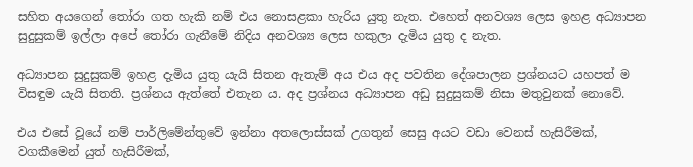සහිත අයගෙන් තෝරා ගත හැකි නම් එය නොසළකා හැරිය යුතු නැත. එහෙත් අනවශ්‍ය ලෙස ඉහළ අධ්‍යාපන සුදුසුකම් ඉල්ලා අපේ තෝරා ගැනීමේ නිදිය අනවශ්‍ය ලෙස හකුලා දැමිය යුතු ද නැත.

අධ්‍යාපන සුදුසුකම් ඉහළ දැමිය යුතු යැයි සිතන ඇතැම් අය එය අද පවතින දේශපාලන ප්‍රශ්නයට යහපත් ම විසඳුම යැයි සිතති. ප්‍රශ්නය ඇත්තේ එතැන ය. අද ප්‍රශ්නය අධ්‍යාපන අඩු සුදුසුකම් නිසා මතුවුනක් නොවේ.

එය එසේ වූයේ නම් පාර්ලිමේන්තුවේ ඉන්නා අතලොස්සක් උගතුන් සෙසු අයට වඩා වෙනස් හැසිරීමක්, වගකීමෙන් යුත් හැසිරීමක්,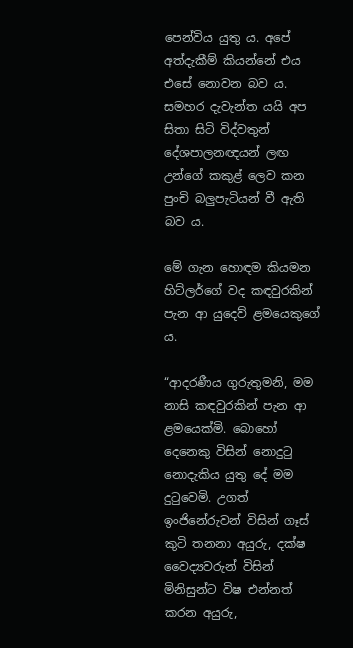පෙන්විය යුතු ය. අපේ අත්දැකීම් කියන්නේ එය එසේ නොවන බව ය. සමහර දැවැන්ත යයි අප සිතා සිටි විද්වතුන් දේශපාලනඥයන් ලඟ උන්ගේ කකුළ් ලෙව කන පුංචි බලුපැටියන් වී ඇති බව ය.

මේ ගැන හොඳම කියමන හිට්ලර්ගේ වද කඳවුරකින් පැන ආ යුදෙව් ළමයෙකුගේ ය.

“ආදරණීය ගුරුතුමනි, මම නාසි කඳවුරකින් පැන ආ ළමයෙක්මි. බොහෝ දෙනෙකු විසින් නොදුටු නොදැකිය යුතු දේ මම දුටුවෙමි. උගත් ඉංජිනේරුවන් විසින් ගෑස් කුටි තනනා අයුරු, දක්ෂ වෛද්‍යවරුන් විසින් මිනිසුන්ට විෂ එන්නත් කරන අයුරු,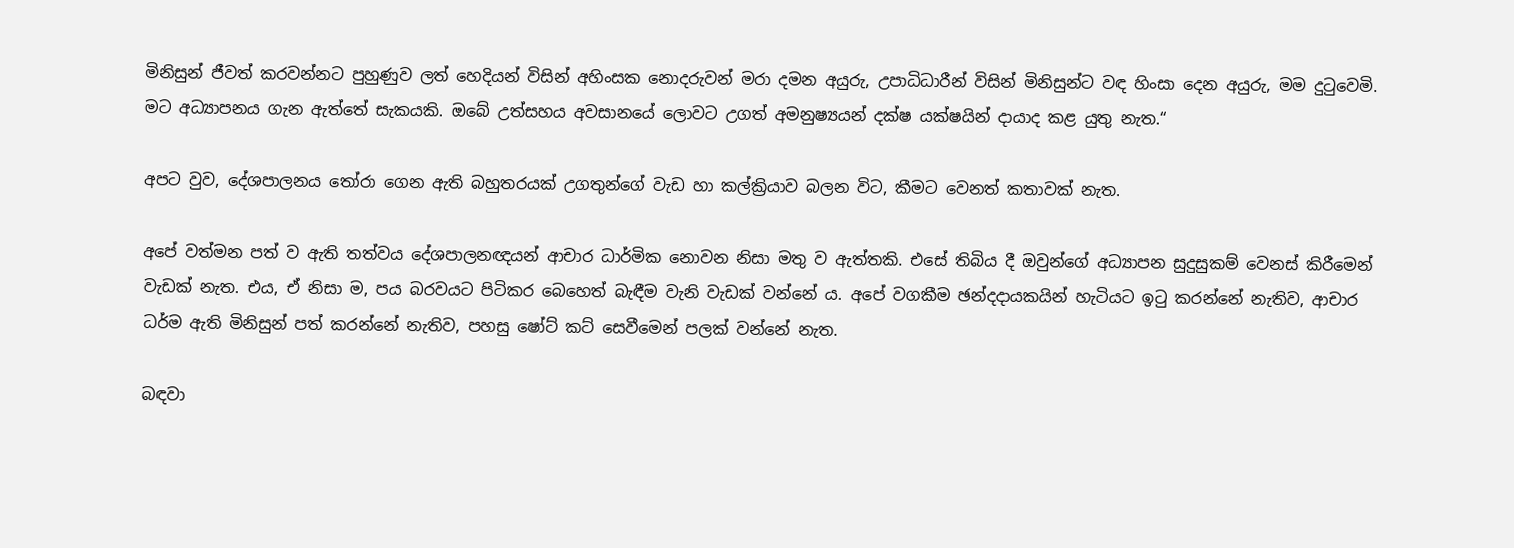මිනිසුන් ජීවත් කරවන්නට පුහුණුව ලත් හෙදියන් විසින් අහිංසක නොදරුවන් මරා දමන අයුරු, උපාධිධාරීන් විසින් මිනිසුන්ට වඳ හිංසා දෙන අයුරු, මම දුටුවෙමි. මට අධ්‍යාපනය ගැන ඇත්තේ සැකයකි. ඔබේ උත්සහය අවසානයේ ලොවට උගත් අමනුෂ්‍යයන් දක්ෂ යක්ෂයින් දායාද කළ යුතු නැත.“

අපට වුව, දේශපාලනය තෝරා ගෙන ඇති බහුතරයක් උගතුන්ගේ වැඩ හා කල්ක්‍රියාව බලන විට, කීමට වෙනත් කතාවක් නැත.

අපේ වත්මන පත් ව ඇති තත්වය දේශපාලනඥයන් ආචාර ධාර්මික නොවන නිසා මතු ව ඇත්තකි. එසේ තිබිය දී ඔවුන්ගේ අධ්‍යාපන සුදුසුකම් වෙනස් කිරීමෙන් වැඩක් නැත. එය, ඒ නිසා ම, පය බරවයට පිටිකර බෙහෙත් බැඳීම වැනි වැඩක් වන්නේ ය. අපේ වගකීම ඡන්දදායකයින් හැටියට ඉටු කරන්නේ නැතිව, ආචාර ධර්ම ඇති මිනිසුන් පත් කරන්නේ නැතිව, පහසු ෂෝට් කට් සෙවීමෙන් පලක් වන්නේ නැත.

බඳවා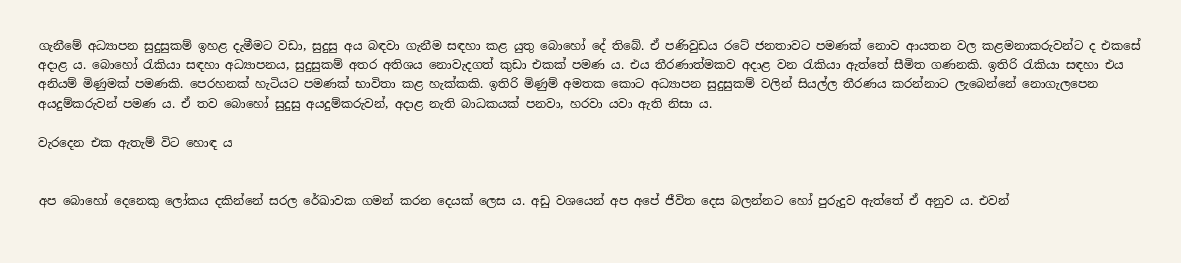ගැනීමේ අධ්‍යාපන සුදුසුකම් ඉහළ දැමීමට වඩා, සුදුසු අය බඳවා ගැනීම සඳහා කළ යුතු බොහෝ දේ තිබේ. ඒ පණිවුඩය රටේ ජනතාවට පමණක් නොව ආයතන වල කළමනාකරුවන්ට ද එකසේ අදාළ ය. බොහෝ රැකියා සඳහා අධ්‍යාපනය, සුදුසුකම් අතර අතිශය නොවැදගත් කුඩා එකක් පමණ ය. එය තීරණාත්මකව අදාළ වන රැකියා ඇත්තේ සීමිත ගණනකි. ඉතිරි රැකියා සඳහා එය අනියම් මිණුමක් පමණකි. පෙරහනක් හැටියට පමණක් භාවිතා කළ හැක්කකි. ඉතිරි මිණුම් අමතක කොට අධ්‍යාපන සුදුසුකම් වලින් සියල්ල තීරණය කරන්නාට ලැබෙන්නේ නොගැලපෙන අයදුම්කරුවන් පමණ ය. ඒ තව බොහෝ සුදුසු අයදුම්කරුවන්, අදාළ නැති බාධකයක් පනවා, හරවා යවා ඇති නිසා ය.

වැරදෙන එක ඇතැම් විට හොඳ ය


අප බොහෝ දෙනෙකු ලෝකය දකින්නේ සරල රේඛාවක ගමන් කරන දෙයක් ලෙස ය. අඩු වශයෙන් අප අපේ ජීවිත දෙස බලන්නට හෝ පුරුදුව ඇත්තේ ඒ අනුව ය. එවන්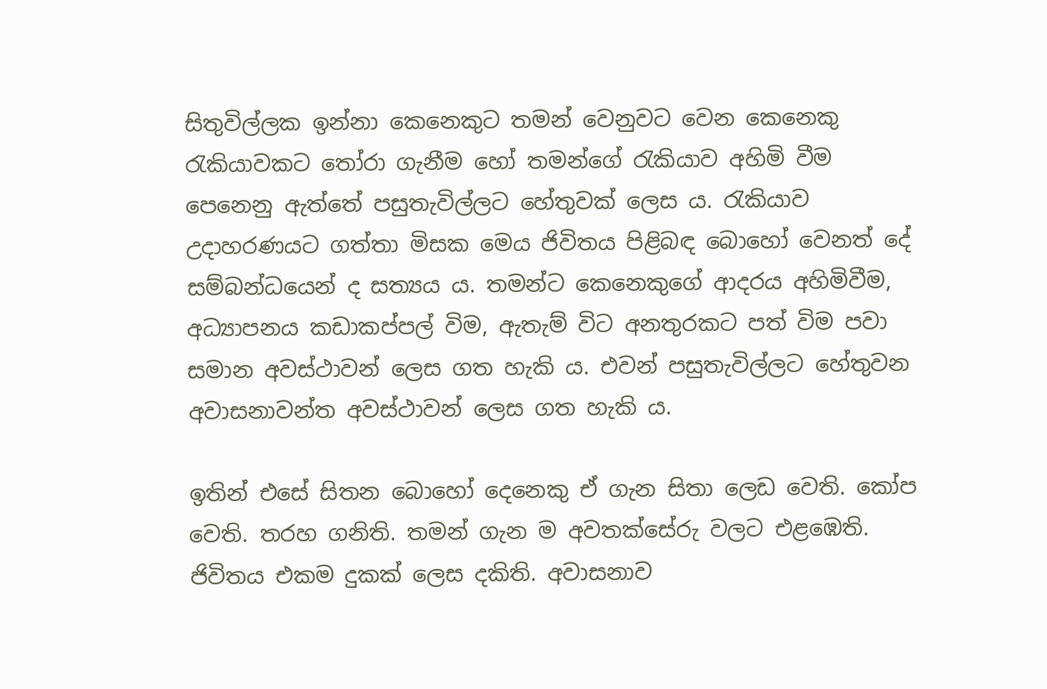සිතුවිල්ලක ඉන්නා කෙනෙකුට තමන් වෙනුවට වෙන කෙනෙකු රැකියාවකට තෝරා ගැනීම හෝ තමන්ගේ රැකියාව අහිමි වීම පෙනෙනු ඇත්තේ පසුතැවිල්ලට හේතුවක් ලෙස ය. රැකියාව උදාහරණයට ගත්තා මිසක මෙය ජිවිතය පිළිබඳ බොහෝ වෙනත් දේ සම්බන්ධයෙන් ද සත්‍යය ය. තමන්ට කෙනෙකුගේ ආදරය අහිමිවීම, අධ්‍යාපනය කඩාකප්පල් විම, ඇතැම් විට අනතුරකට පත් විම පවා සමාන අවස්ථාවන් ලෙස ගත හැකි ය. එවන් පසුතැවිල්ලට හේතුවන අවාසනාවන්ත අවස්ථාවන් ලෙස ගත හැකි ය.

ඉතින් එසේ සිතන බොහෝ දෙනෙකු ඒ ගැන සිතා ලෙඩ වෙති. කෝප වෙති. තරහ ගනිති. තමන් ගැන ම අවතක්සේරු වලට එළඹෙති. ජිවිතය එකම දුකක් ලෙස දකිති. අවාසනාව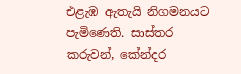එළැඹ ඇතැයි නිගමනයට පැමිණෙති. සාස්තර කරුවන්, කේන්දර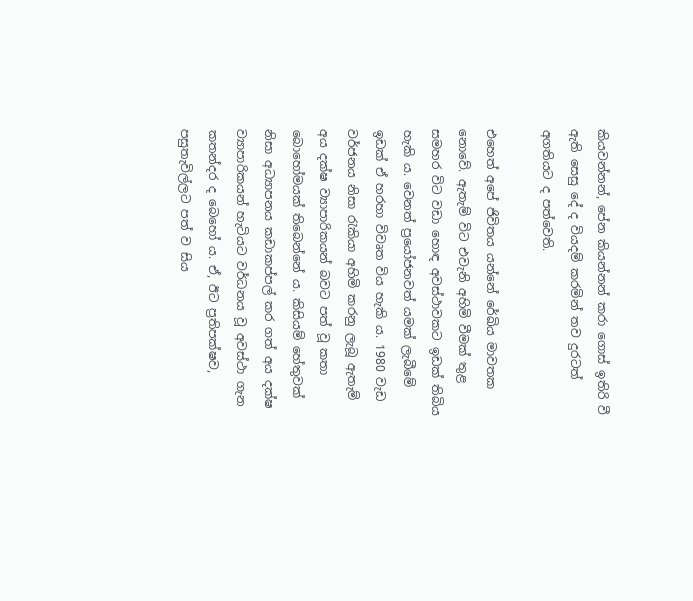කියවන්නන්, පේන කියන්නන් කරා ගොස් ඉතිරි වී ඇති සෙසු දේ ද වියදම් කරමින් තව දුරටත් අගතියට ද පත්වෙති.

එහෙත් අපේ ජිවිතය යන්නේ රේඛිය මාවතක නොවේ. ඇතැම් විට එවැනි අහිමි වීමක් තුළ සමහර විට වඩා හොඳ අවස්ථාවකට ඉඩක් තිබිය හැකි ය. වෙනත් ප්‍රයෝජනවත් යමක් ලැබීමේ ඉඩක් ඒ හරහා විවෘත විය හැකි ය. 1980 වැඩ වර්ජනය නිසා රැකියා අහිමි කරනු ලැබූ ඇතැම් අය දක්ෂ ව්‍යාපාරිකයන් බවට පත් වූ කතා බොහෝමයක් තිබෙන්නේ ය. කිසියම් හේතුවක් නිසා අධ්‍යාපනය කඩාකප්පල් කර ගත් අය දක්ෂ ව්‍යාපාරිකයන් හැටියට වර්ධනය වූ අවස්ථා ගැන කතන්දර ද බෙහෝ ය. ඒ, ඊට ප්‍රතිපක්ෂව, පසුතැවිල්ලට පත් ව සිය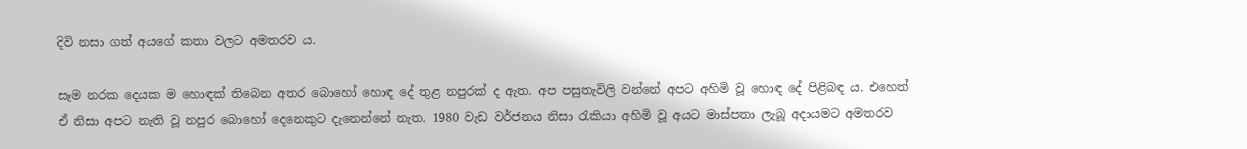දිවි නසා ගත් අයගේ කතා වලට අමතරව ය.

සෑම නරක දෙයක ම හොඳක් තිබෙන අතර බොහෝ හොඳ දේ තුළ නපුරක් ද ඇත. අප පසුතැවිලි වන්නේ අපට අහිමි වූ හොඳ දේ පිළිබඳ ය. එහෙත් ඒ නිසා අපට නැති වූ නපුර බොහෝ දෙනෙකුට දැනෙන්නේ නැත. 1980 වැඩ වර්ජනය නිසා රැකියා අහිමි වූ අයට මාස්පතා ලැබූ අදායමට අමතරව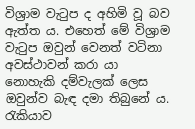විශ්‍රාම වැටුප ද අහිමි වූ බව ඇත්ත ය. එහෙත් මේ විශ්‍රාම වැටුප ඔවුන් වෙනත් වටිනා අවස්ථාවන් කරා යා නොහැකි දම්වැලක් ලෙස ඔවුන්ව බැඳ දමා තිබුනේ ය. රැකියාව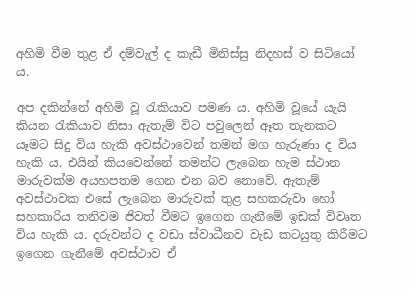අහිමි වීම තුළ ඒ දම්වැල් ද කැඩී මිනිස්සු නිදහස් ව සිටියෝ ය.

අප දකින්නේ අහිමි වූ රැකියාව පමණ ය. අහිමි වූයේ යැයි කියන රැකියාව නිසා ඇතැම් විට පවුලෙන් ඈත තැනකට යෑමට සිදු විය හැකි අවස්ථාවෙන් තමන් මග හැරුණා ද විය හැකි ය. එයින් කියවෙන්නේ තමන්ට ලැබෙන හැම ස්ථාන මාරුවක්ම අයහපතම ගෙන එන බව නොවේ. ඇතැම් අවස්ථාවක එසේ ලැබෙන මාරුවක් තුළ සහකරුවා හෝ සහකාරිය තනිවම ජිවත් වීමට ඉගෙන ගැනීමේ ඉඩක් විවෘත විය හැකි ය. දරුවන්ට ද වඩා ස්වාධීනව වැඩ කටයුතු කිරීමට ඉගෙන ගැනීමේ අවස්ථාව ඒ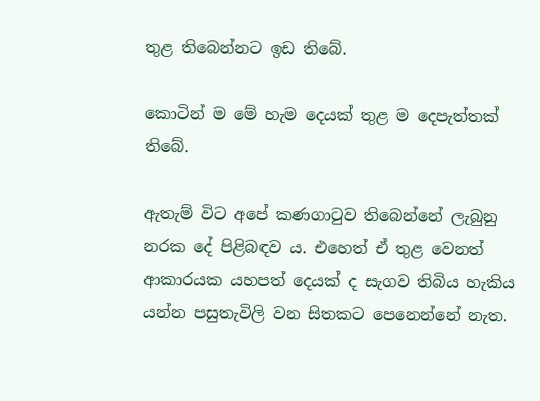තුළ තිබෙන්නට ඉඩ තිබේ.

කොටින් ම මේ හැම දෙයක් තුළ ම දෙපැත්තක් තිබේ.

ඇතැම් විට අපේ කණගාටුව තිබෙන්නේ ලැබුනු නරක දේ පිළිබඳව ය. එහෙත් ඒ තුළ වෙනත් ආකාරයක යහපත් දෙයක් ද සැගව තිබිය හැකිය යන්න පසුතැවිලි වන සිතකට පෙනෙන්නේ නැත.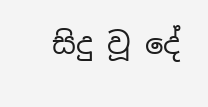සිදු වූ දේ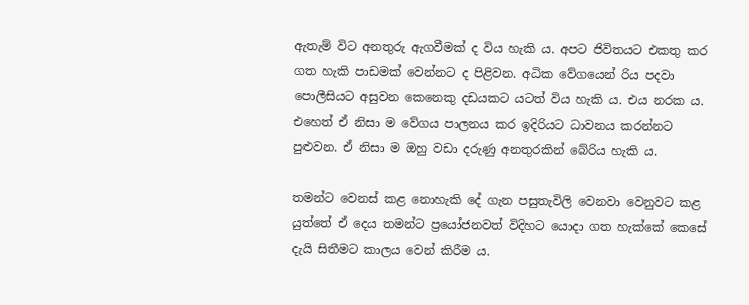ඇතැම් විට අනතුරු ඇගවීමක් ද විය හැකි ය. අපට ජිවිතයට එකතු කර ගත හැකි පාඩමක් වෙන්නට ද පිළිවන. අධික වේගයෙන් රිය පදවා පොලීසියට අසුවන කෙනෙකු දඩයකට යටත් විය හැකි ය. එය නරක ය. එහෙත් ඒ නිසා ම වේගය පාලනය කර ඉදිරියට ධාවනය කරන්නට පුළුවන. ඒ නිසා ම ඔහු වඩා දරුණු අනතුරකින් බේරිය හැකි ය.

තමන්ට වෙනස් කළ නොහැකි දේ ගැන පසුතැවිලි වෙනවා වෙනුවට කළ යුත්තේ ඒ දෙය තමන්ට ප්‍රයෝජනවත් විදිහට යොදා ගත හැක්කේ කෙසේ දැයි සිතීමට කාලය වෙන් කිරීම ය.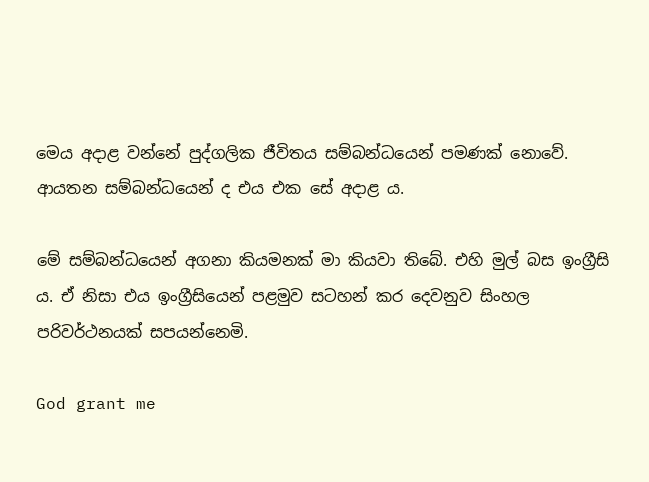මෙය අදාළ වන්නේ පුද්ගලික ජීවිතය සම්බන්ධයෙන් පමණක් නොවේ. ආයතන සම්බන්ධයෙන් ද එය එක සේ අදාළ ය.

මේ සම්බන්ධයෙන් අගනා කියමනක් මා කියවා තිබේ. එහි මුල් බස ඉංග්‍රීසි ය. ඒ නිසා එය ඉංග්‍රීසියෙන් පළමුව සටහන් කර දෙවනුව සිංහල පරිවර්ථනයක් සපයන්නෙමි.

God grant me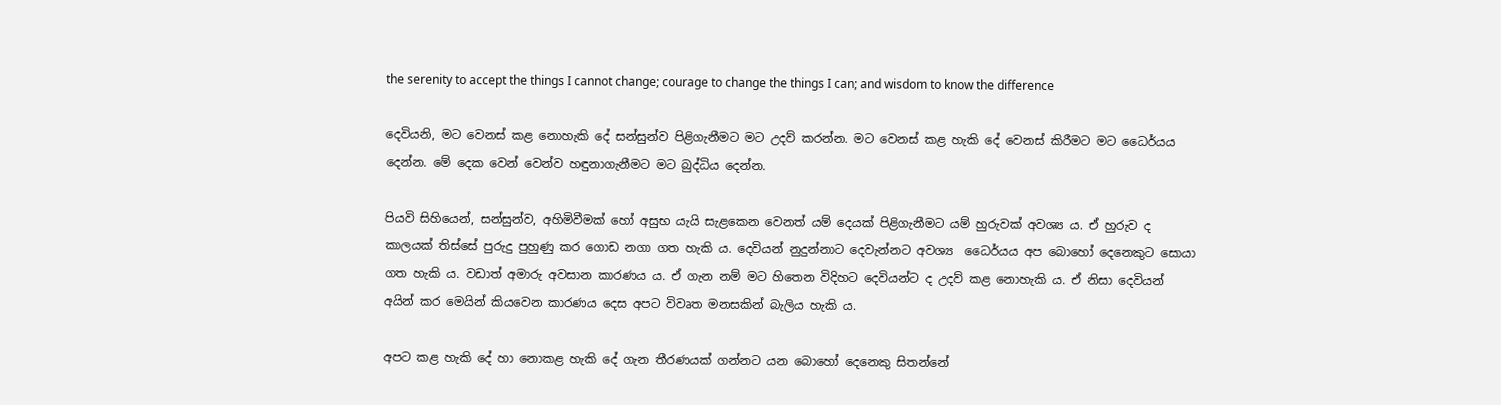the serenity to accept the things I cannot change; courage to change the things I can; and wisdom to know the difference

දෙවියනි, මට වෙනස් කළ නොහැකි දේ සන්සුන්ව පිළිගැනීමට මට උදව් කරන්න. මට වෙනස් කළ හැකි දේ වෙනස් කිරීමට මට ධෛර්යය දෙන්න. මේ දෙක වෙන් වෙන්ව හඳුනාගැනීමට මට බුද්ධිය දෙන්න.

පියවි සිහියෙන්, සන්සුන්ව, අහිමිවීමක් හෝ අසුභ යැයි සැළකෙන වෙනත් යම් දෙයක් පිළිගැනීමට යම් හුරුවක් අවශ්‍ය ය. ඒ හුරුව ද කාලයක් තිස්සේ පුරුදු පුහුණු කර ගොඩ නගා ගත හැකි ය. දෙවියන් නුදුන්නාට දෙවැන්නට අවශ්‍ය  ධෛර්යය අප බොහෝ දෙනෙකුට සොයා ගත හැකි ය. වඩාත් අමාරු අවසාන කාරණය ය. ඒ ගැන නම් මට හිතෙන විදිහට දෙවියන්ට ද උදව් කළ නොහැකි ය. ඒ නිසා දෙවියන් අයින් කර මෙයින් කියවෙන කාරණය දෙස අපට විවෘත මනසකින් බැලිය හැකි ය.

අපට කළ හැකි දේ හා නොකළ හැකි දේ ගැන තීරණයක් ගන්නට යන බොහෝ දෙනෙකු සිතන්නේ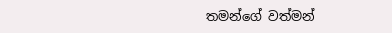තමන්ගේ වත්මන්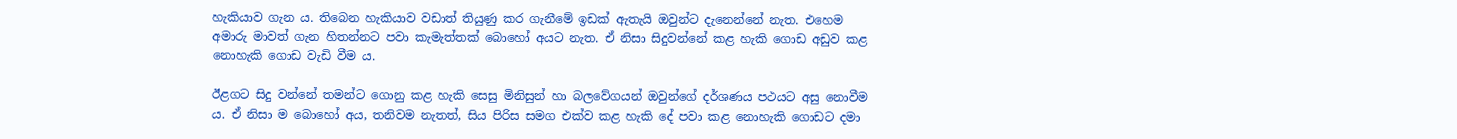හැකියාව ගැන ය. තිබෙන හැකියාව වඩාත් තියුණු කර ගැනීමේ ඉඩක් ඇතැයි ඔවුන්ට දැනෙන්නේ නැත. එහෙම අමාරු මාවත් ගැන හිතන්නට පවා කැමැත්තක් බොහෝ අයට නැත. ඒ නිසා සිදුවන්නේ කළ හැකි ගොඩ අඩුව කළ නොහැකි ගොඩ වැඩි වීම ය.

ඊළගට සිදු වන්නේ තමන්ට ගොනු කළ හැකි සෙසු මිනිසුන් හා බලවේගයන් ඔවුන්ගේ දර්ශණය පථයට අසු නොවීම ය. ඒ නිසා ම බොහෝ අය, තනිවම නැතත්, සිය පිරිස සමග එක්ව කළ හැකි දේ පවා කළ නොහැකි ගොඩට දමා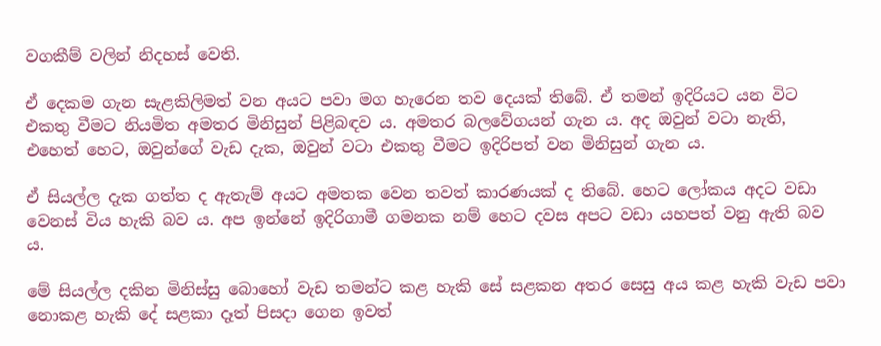වගකීම් වලින් නිදහස් වෙති.

ඒ දෙකම ගැන සැළකිලිමත් වන අයට පවා මග හැරෙන තව දෙයක් තිබේ. ඒ තමන් ඉදිරියට යන විට එකතු වීමට නියමිත අමතර මිනිසුන් පිළිබඳව ය. අමතර බලවේගයන් ගැන ය. අද ඔවුන් වටා නැති, එහෙත් හෙට, ඔවුන්ගේ වැඩ දැක, ඔවුන් වටා එකතු වීමට ඉදිරිපත් වන මිනිසුන් ගැන ය.

ඒ සියල්ල දැක ගත්ත ද ඇතැම් අයට අමතක වෙන තවත් කාරණයක් ද තිබේ. හෙට ලෝකය අදට වඩා වෙනස් විය හැකි බව ය. අප ඉන්නේ ඉදිරිගාමී ගමනක නම් හෙට දවස අපට වඩා යහපත් වනු ඇති බව ය.

මේ සියල්ල දකින මිනිස්සු බොහෝ වැඩ තමන්ට කළ හැකි සේ සළකන අතර සෙසු අය කළ හැකි වැඩ පවා නොකළ හැකි දේ සළකා දෑත් පිසදා ගෙන ඉවත්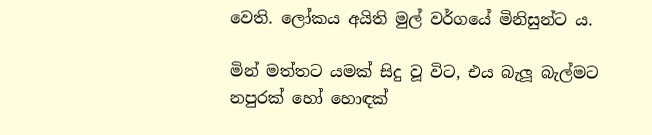වෙති. ලෝකය අයිති මුල් වර්ගයේ මිනිසුන්ට ය.

මින් මත්තට යමක් සිදු වූ විට, එය බැලූ බැල්මට නපුරක් හෝ හොඳක්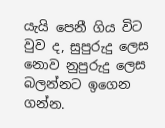යැයි පෙනී ගිය විට වුව ද, සුපුරුදු ලෙස නොව නුපුරුදු ලෙස බලන්නට ඉගෙන ගන්න.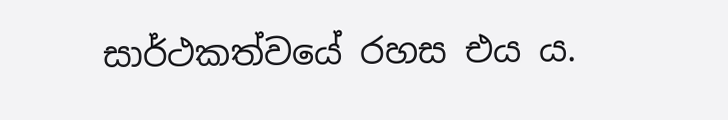සාර්ථකත්වයේ රහස එය ය.